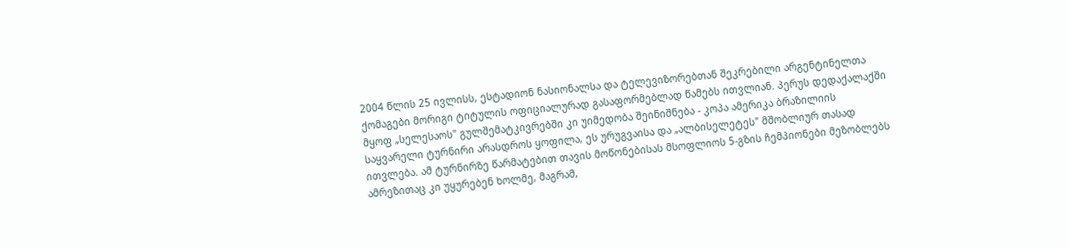2004 წლის 25 ივლისს, ესტადიონ ნასიონალსა და ტელევიზორებთან შეკრებილი არგენტინელთა ქომაგები მორიგი ტიტულის ოფიციალურად გასაფორმებლად წამებს ითვლიან. პერუს დედაქალაქში მყოფ „სელესაოს" გულშემატკივრებში კი უიმედობა შეინიშნება - კოპა ამერიკა ბრაზილიის საყვარელი ტურნირი არასდროს ყოფილა, ეს ურუგვაისა და „ალბისელეტეს" მშობლიურ თასად ითვლება. ამ ტურნირზე წარმატებით თავის მოწონებისას მსოფლიოს 5-გზის ჩემპიონები მეზობლებს ამრეზითაც კი უყურებენ ხოლმე, მაგრამ,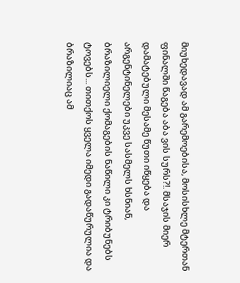მიუხედავად ამ გარემოებისა, მოსისხლე მტერთან ფინალში წაგება აბა ვის სურს?!. მსაჯის მიერ დამატებული მესამე წუთი იწყება და არგენტინელები უკვე სასმელს ხსნიან, ბრაზილიელი ქომაგების ნაწილი კი ტრიბუნებს ტოვებს... თითქოს ყველა იმედი გადაწურულია და ბრაზილიაც ამ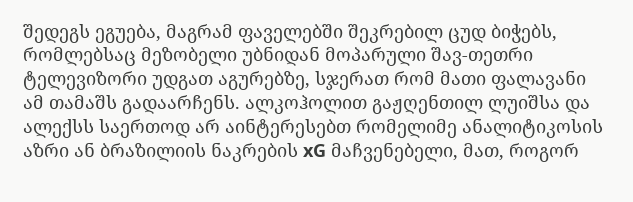შედეგს ეგუება, მაგრამ ფაველებში შეკრებილ ცუდ ბიჭებს, რომლებსაც მეზობელი უბნიდან მოპარული შავ-თეთრი ტელევიზორი უდგათ აგურებზე, სჯერათ რომ მათი ფალავანი ამ თამაშს გადაარჩენს. ალკოჰოლით გაჟღენთილ ლუიშსა და ალექსს საერთოდ არ აინტერესებთ რომელიმე ანალიტიკოსის აზრი ან ბრაზილიის ნაკრების xG მაჩვენებელი, მათ, როგორ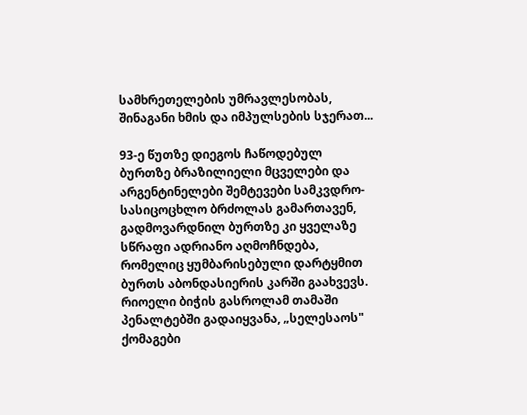სამხრეთელების უმრავლესობას, შინაგანი ხმის და იმპულსების სჯერათ...

93-ე წუთზე დიეგოს ჩაწოდებულ ბურთზე ბრაზილიელი მცველები და არგენტინელები შემტევები სამკვდრო-სასიცოცხლო ბრძოლას გამართავენ, გადმოვარდნილ ბურთზე კი ყველაზე სწრაფი ადრიანო აღმოჩნდება, რომელიც ყუმბარისებული დარტყმით ბურთს აბონდასიერის კარში გაახვევს. რიოელი ბიჭის გასროლამ თამაში პენალტებში გადაიყვანა, „სელესაოს" ქომაგები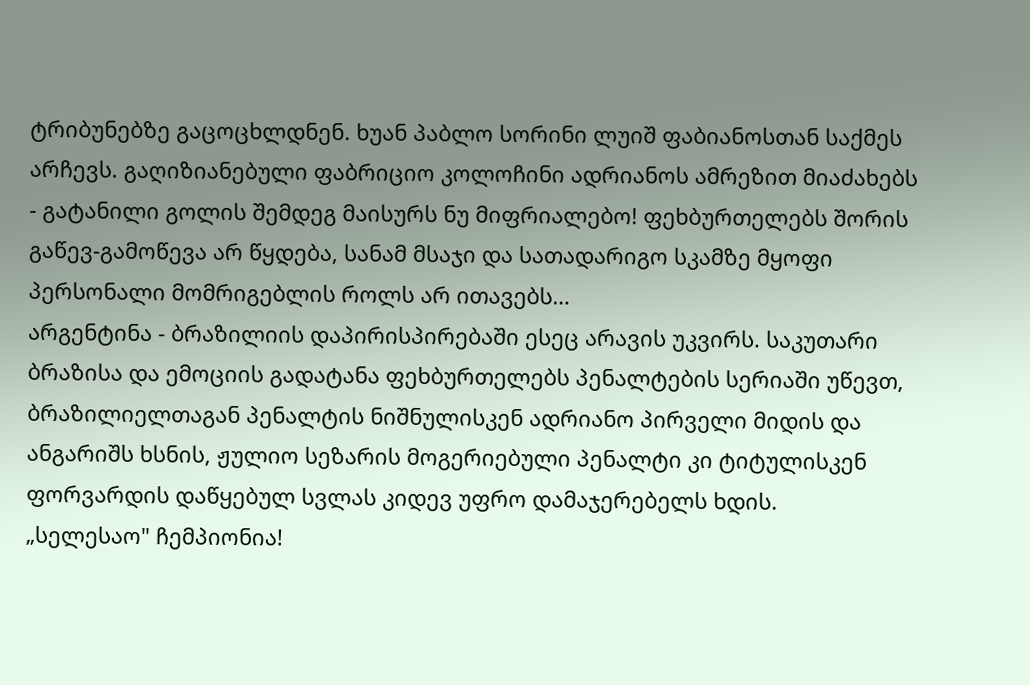ტრიბუნებზე გაცოცხლდნენ. ხუან პაბლო სორინი ლუიშ ფაბიანოსთან საქმეს არჩევს. გაღიზიანებული ფაბრიციო კოლოჩინი ადრიანოს ამრეზით მიაძახებს - გატანილი გოლის შემდეგ მაისურს ნუ მიფრიალებო! ფეხბურთელებს შორის გაწევ-გამოწევა არ წყდება, სანამ მსაჯი და სათადარიგო სკამზე მყოფი პერსონალი მომრიგებლის როლს არ ითავებს…
არგენტინა - ბრაზილიის დაპირისპირებაში ესეც არავის უკვირს. საკუთარი ბრაზისა და ემოციის გადატანა ფეხბურთელებს პენალტების სერიაში უწევთ, ბრაზილიელთაგან პენალტის ნიშნულისკენ ადრიანო პირველი მიდის და ანგარიშს ხსნის, ჟულიო სეზარის მოგერიებული პენალტი კი ტიტულისკენ ფორვარდის დაწყებულ სვლას კიდევ უფრო დამაჯერებელს ხდის.
„სელესაო" ჩემპიონია!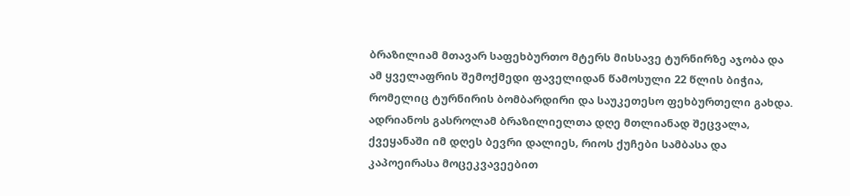ბრაზილიამ მთავარ საფეხბურთო მტერს მისსავე ტურნირზე აჯობა და ამ ყველაფრის შემოქმედი ფაველიდან წამოსული 22 წლის ბიჭია, რომელიც ტურნირის ბომბარდირი და საუკეთესო ფეხბურთელი გახდა. ადრიანოს გასროლამ ბრაზილიელთა დღე მთლიანად შეცვალა, ქვეყანაში იმ დღეს ბევრი დალიეს, რიოს ქუჩები სამბასა და კაპოეირასა მოცეკვავეებით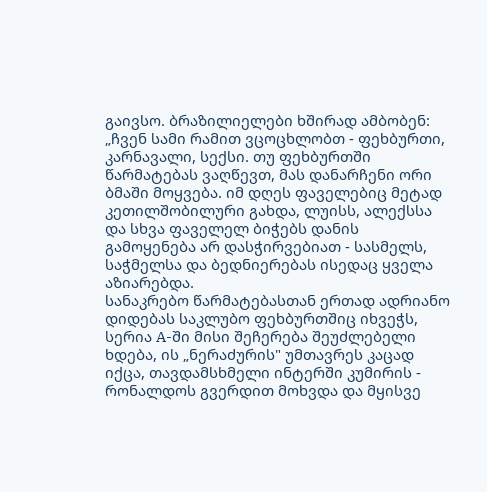გაივსო. ბრაზილიელები ხშირად ამბობენ: „ჩვენ სამი რამით ვცოცხლობთ - ფეხბურთი, კარნავალი, სექსი. თუ ფეხბურთში წარმატებას ვაღწევთ, მას დანარჩენი ორი ბმაში მოყვება. იმ დღეს ფაველებიც მეტად კეთილშობილური გახდა, ლუისს, ალექსსა და სხვა ფაველელ ბიჭებს დანის გამოყენება არ დასჭირვებიათ - სასმელს, საჭმელსა და ბედნიერებას ისედაც ყველა აზიარებდა.
სანაკრებო წარმატებასთან ერთად ადრიანო დიდებას საკლუბო ფეხბურთშიც იხვეჭს, სერია A-ში მისი შეჩერება შეუძლებელი ხდება, ის „ნერაძურის" უმთავრეს კაცად იქცა, თავდამსხმელი ინტერში კუმირის - რონალდოს გვერდით მოხვდა და მყისვე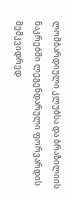ლომბარდიული კლუბსა და ბრაზილიის ნაკრებში ლეგენდარული ფორვარდის მემკვიდრედ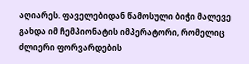აღიარეს. ფაველებიდან წამოსული ბიჭი მალევე გახდა იმ ჩემპიონატის იმპერატორი, რომელიც ძლიერი ფორვარდების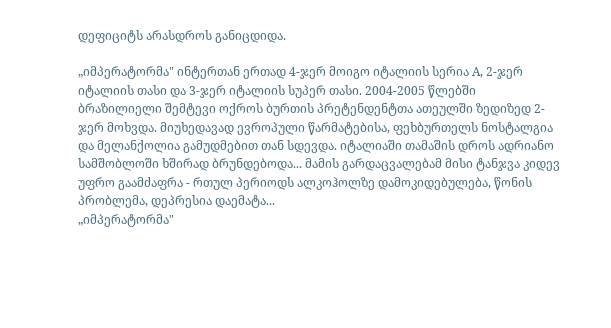დეფიციტს არასდროს განიცდიდა.

„იმპერატორმა" ინტერთან ერთად 4-ჯერ მოიგო იტალიის სერია A, 2-ჯერ იტალიის თასი და 3-ჯერ იტალიის სუპერ თასი. 2004-2005 წლებში ბრაზილიელი შემტევი ოქროს ბურთის პრეტენდენტთა ათეულში ზედიზედ 2-ჯერ მოხვდა. მიუხედავად ევროპული წარმატებისა, ფეხბურთელს ნოსტალგია და მელანქოლია გამუდმებით თან სდევდა. იტალიაში თამაშის დროს ადრიანო სამშობლოში ხშირად ბრუნდებოდა... მამის გარდაცვალებამ მისი ტანჯვა კიდევ უფრო გაამძაფრა - რთულ პერიოდს ალკოჰოლზე დამოკიდებულება, წონის პრობლემა, დეპრესია დაემატა...
„იმპერატორმა"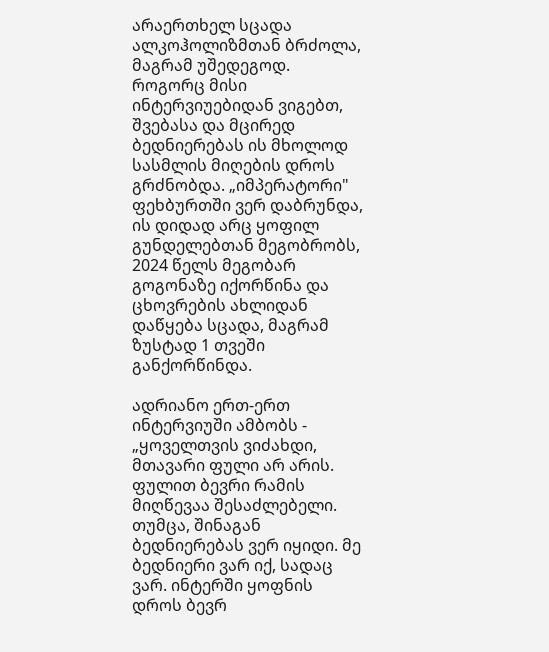არაერთხელ სცადა ალკოჰოლიზმთან ბრძოლა, მაგრამ უშედეგოდ. როგორც მისი ინტერვიუებიდან ვიგებთ, შვებასა და მცირედ ბედნიერებას ის მხოლოდ სასმლის მიღების დროს გრძნობდა. „იმპერატორი" ფეხბურთში ვერ დაბრუნდა, ის დიდად არც ყოფილ გუნდელებთან მეგობრობს, 2024 წელს მეგობარ გოგონაზე იქორწინა და ცხოვრების ახლიდან დაწყება სცადა, მაგრამ ზუსტად 1 თვეში განქორწინდა.

ადრიანო ერთ-ერთ ინტერვიუში ამბობს - „ყოველთვის ვიძახდი, მთავარი ფული არ არის. ფულით ბევრი რამის მიღწევაა შესაძლებელი. თუმცა, შინაგან ბედნიერებას ვერ იყიდი. მე ბედნიერი ვარ იქ, სადაც ვარ. ინტერში ყოფნის დროს ბევრ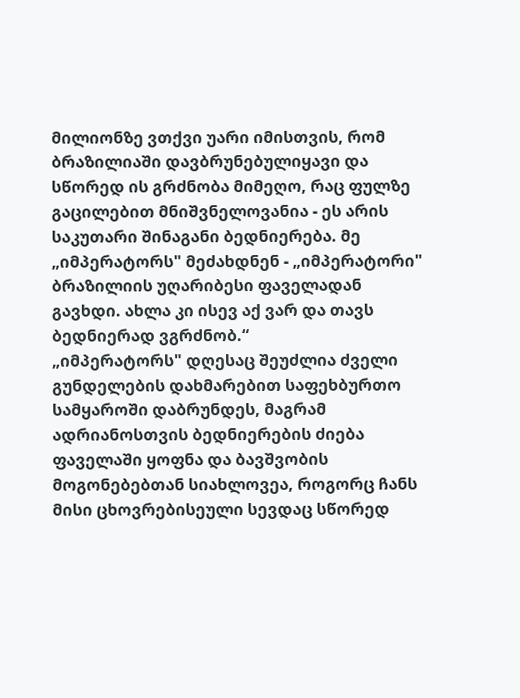მილიონზე ვთქვი უარი იმისთვის, რომ ბრაზილიაში დავბრუნებულიყავი და სწორედ ის გრძნობა მიმეღო, რაც ფულზე გაცილებით მნიშვნელოვანია - ეს არის საკუთარი შინაგანი ბედნიერება. მე „იმპერატორს" მეძახდნენ - „იმპერატორი" ბრაზილიის უღარიბესი ფაველადან გავხდი. ახლა კი ისევ აქ ვარ და თავს ბედნიერად ვგრძნობ.“
„იმპერატორს" დღესაც შეუძლია ძველი გუნდელების დახმარებით საფეხბურთო სამყაროში დაბრუნდეს, მაგრამ ადრიანოსთვის ბედნიერების ძიება ფაველაში ყოფნა და ბავშვობის მოგონებებთან სიახლოვეა, როგორც ჩანს მისი ცხოვრებისეული სევდაც სწორედ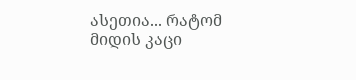ასეთია... რატომ მიდის კაცი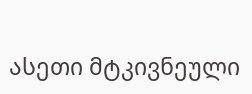ასეთი მტკივნეული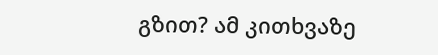გზით? ამ კითხვაზე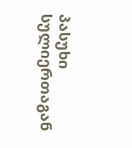პასუხი სულიერთაგან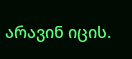არავინ იცის.